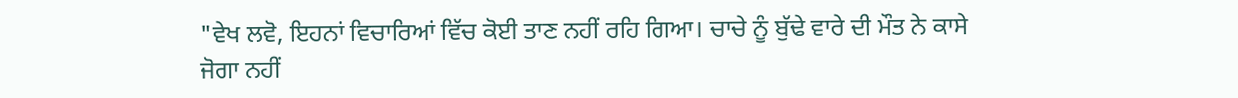"ਵੇਖ ਲਵੋ, ਇਹਨਾਂ ਵਿਚਾਰਿਆਂ ਵਿੱਚ ਕੋਈ ਤਾਣ ਨਹੀਂ ਰਹਿ ਗਿਆ। ਚਾਚੇ ਨੂੰ ਬੁੱਢੇ ਵਾਰੇ ਦੀ ਮੌਤ ਨੇ ਕਾਸੇ ਜੋਗਾ ਨਹੀਂ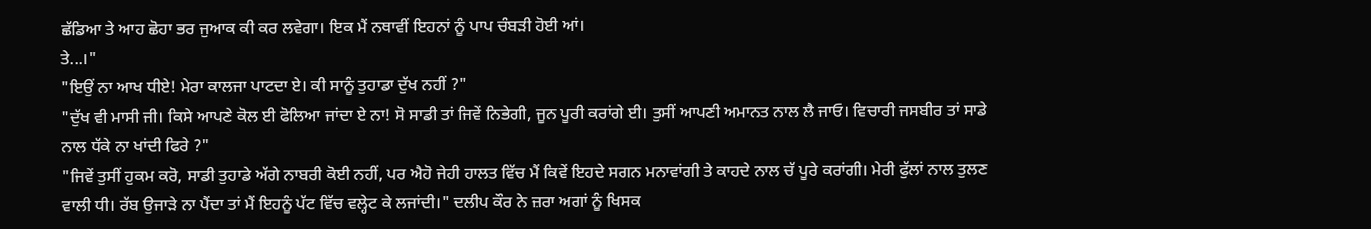ਛੱਡਿਆ ਤੇ ਆਹ ਛੋਹਾ ਭਰ ਜੁਆਕ ਕੀ ਕਰ ਲਵੇਗਾ। ਇਕ ਮੈਂ ਨਥਾਵੀਂ ਇਹਨਾਂ ਨੂੰ ਪਾਪ ਚੰਬੜੀ ਹੋਈ ਆਂ।
ਤੇ...।"
"ਇਉਂ ਨਾ ਆਖ ਧੀਏ! ਮੇਰਾ ਕਾਲਜਾ ਪਾਟਦਾ ਏ। ਕੀ ਸਾਨੂੰ ਤੁਹਾਡਾ ਦੁੱਖ ਨਹੀਂ ?"
"ਦੁੱਖ ਵੀ ਮਾਸੀ ਜੀ। ਕਿਸੇ ਆਪਣੇ ਕੋਲ ਈ ਫੋਲਿਆ ਜਾਂਦਾ ਏ ਨਾ! ਸੋ ਸਾਡੀ ਤਾਂ ਜਿਵੇਂ ਨਿਭੇਗੀ, ਜੂਨ ਪੂਰੀ ਕਰਾਂਗੇ ਈ। ਤੁਸੀਂ ਆਪਣੀ ਅਮਾਨਤ ਨਾਲ ਲੈ ਜਾਓ। ਵਿਚਾਰੀ ਜਸਬੀਰ ਤਾਂ ਸਾਡੇ ਨਾਲ ਧੱਕੇ ਨਾ ਖਾਂਦੀ ਫਿਰੇ ?"
"ਜਿਵੇਂ ਤੁਸੀਂ ਹੁਕਮ ਕਰੋ, ਸਾਡੀ ਤੁਹਾਡੇ ਅੱਗੇ ਨਾਬਰੀ ਕੋਈ ਨਹੀਂ, ਪਰ ਐਹੋ ਜੇਹੀ ਹਾਲਤ ਵਿੱਚ ਮੈਂ ਕਿਵੇਂ ਇਹਦੇ ਸਗਨ ਮਨਾਵਾਂਗੀ ਤੇ ਕਾਹਦੇ ਨਾਲ ਚੱ ਪੂਰੇ ਕਰਾਂਗੀ। ਮੇਰੀ ਫੁੱਲਾਂ ਨਾਲ ਤੁਲਣ ਵਾਲੀ ਧੀ। ਰੱਬ ਉਜਾੜੇ ਨਾ ਪੈਂਦਾ ਤਾਂ ਮੈਂ ਇਹਨੂੰ ਪੱਟ ਵਿੱਚ ਵਲ੍ਹੇਟ ਕੇ ਲਜਾਂਦੀ।" ਦਲੀਪ ਕੌਰ ਨੇ ਜ਼ਰਾ ਅਗਾਂ ਨੂੰ ਖਿਸਕ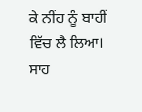ਕੇ ਨੀਂਹ ਨੂੰ ਬਾਹੀਂ ਵਿੱਚ ਲੈ ਲਿਆ।
ਸਾਹ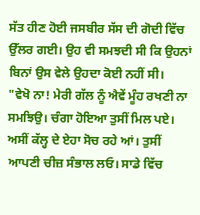ਸੱਤ ਹੀਣ ਹੋਈ ਜਸਬੀਰ ਸੱਸ ਦੀ ਗੋਦੀ ਵਿੱਚ ਉੱਲਰ ਗਈ। ਉਹ ਵੀ ਸਮਝਦੀ ਸੀ ਕਿ ਉਹਨਾਂ ਬਿਨਾਂ ਉਸ ਵੇਲੇ ਉਹਦਾ ਕੋਈ ਨਹੀਂ ਸੀ।
"ਵੇਖੋ ਨਾ! ਮੇਰੀ ਗੱਲ ਨੂੰ ਐਵੇਂ ਮੂੰਹ ਰਖਣੀ ਨਾ ਸਮਝਿਉ। ਚੰਗਾ ਹੋਇਆ ਤੁਸੀਂ ਮਿਲ ਪਏ। ਅਸੀਂ ਕੱਲ੍ਹ ਦੇ ਏਹਾ ਸੋਚ ਰਹੇ ਆਂ। ਤੁਸੀਂ ਆਪਣੀ ਚੀਜ਼ ਸੰਭਾਲ ਲਓ। ਸਾਡੇ ਵਿੱਚ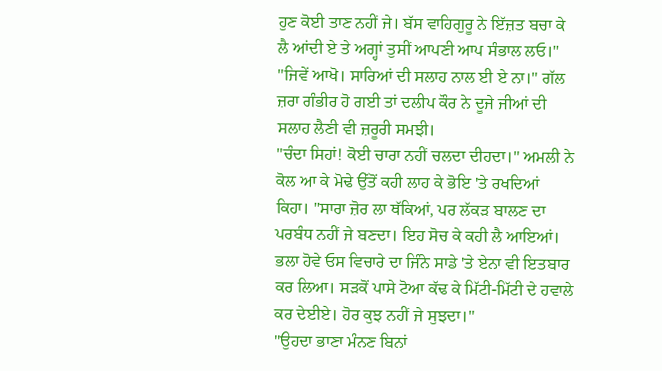ਹੁਣ ਕੋਈ ਤਾਣ ਨਹੀਂ ਜੇ। ਬੱਸ ਵਾਹਿਗੁਰੂ ਨੇ ਇੱਜ਼ਤ ਬਚਾ ਕੇ ਲੈ ਆਂਦੀ ਏ ਤੇ ਅਗ੍ਹਾਂ ਤੁਸੀਂ ਆਪਣੀ ਆਪ ਸੰਭਾਲ ਲਓ।"
"ਜਿਵੇਂ ਆਖੋ। ਸਾਰਿਆਂ ਦੀ ਸਲਾਹ ਨਾਲ ਈ ਏ ਨਾ।" ਗੱਲ ਜ਼ਰਾ ਗੰਭੀਰ ਹੋ ਗਈ ਤਾਂ ਦਲੀਪ ਕੌਰ ਨੇ ਦੂਜੇ ਜੀਆਂ ਦੀ ਸਲਾਹ ਲੈਣੀ ਵੀ ਜ਼ਰੂਰੀ ਸਮਝੀ।
"ਚੰਦਾ ਸਿਹਾਂ! ਕੋਈ ਚਾਰਾ ਨਹੀਂ ਚਲਦਾ ਦੀਹਦਾ।" ਅਮਲੀ ਨੇ ਕੋਲ ਆ ਕੇ ਮੋਢੇ ਉੱਤੋਂ ਕਹੀ ਲਾਹ ਕੇ ਭੋਇ 'ਤੇ ਰਖਦਿਆਂ ਕਿਹਾ। "ਸਾਰਾ ਜ਼ੋਰ ਲਾ ਥੱਕਿਆਂ, ਪਰ ਲੱਕੜ ਬਾਲਣ ਦਾ ਪਰਬੰਧ ਨਹੀਂ ਜੇ ਬਣਦਾ। ਇਹ ਸੋਚ ਕੇ ਕਹੀ ਲੈ ਆਇਆਂ। ਭਲਾ ਹੋਵੇ ਓਸ ਵਿਚਾਰੇ ਦਾ ਜਿੰਨੇ ਸਾਡੇ 'ਤੇ ਏਨਾ ਵੀ ਇਤਬਾਰ ਕਰ ਲਿਆ। ਸੜਕੋਂ ਪਾਸੇ ਟੋਆ ਕੱਢ ਕੇ ਮਿੱਟੀ-ਮਿੱਟੀ ਦੇ ਹਵਾਲੇ ਕਰ ਦੇਈਏ। ਹੋਰ ਕੁਝ ਨਹੀਂ ਜੇ ਸੁਝਦਾ।"
"ਉਹਦਾ ਭਾਣਾ ਮੰਨਣ ਬਿਨਾਂ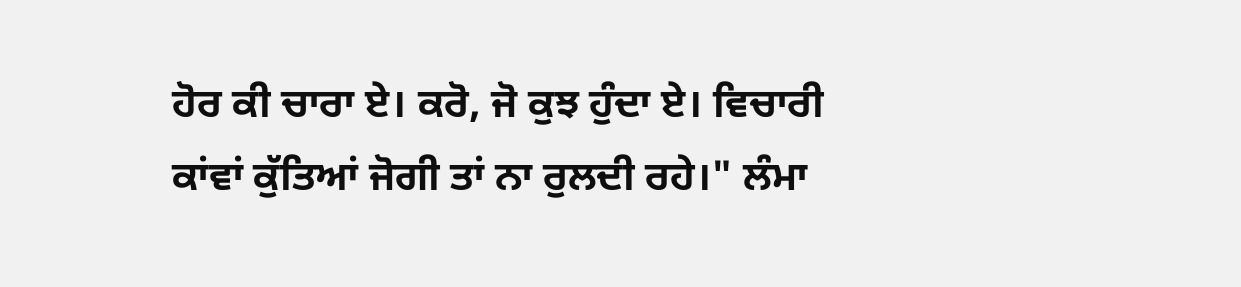ਹੋਰ ਕੀ ਚਾਰਾ ਏ। ਕਰੋ, ਜੋ ਕੁਝ ਹੁੰਦਾ ਏ। ਵਿਚਾਰੀ ਕਾਂਵਾਂ ਕੁੱਤਿਆਂ ਜੋਗੀ ਤਾਂ ਨਾ ਰੁਲਦੀ ਰਹੇ।" ਲੰਮਾ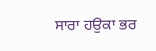ਸਾਰਾ ਹਉਕਾ ਭਰ